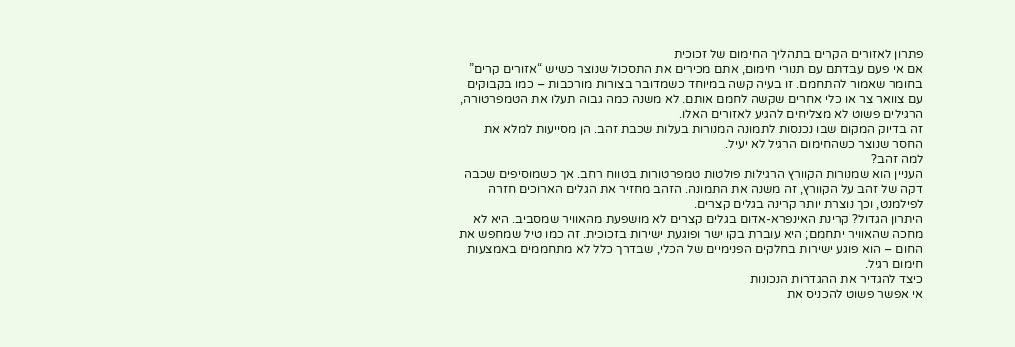פתרון לאזורים הקרים בתהליך החימום של זכוכית
אם אי פעם עבדתם עם תנורי חימום, אתם מכירים את התסכול שנוצר כשיש “אזורים קרים” בחומר שאמור להתחמם. זו בעיה קשה במיוחד כשמדובר בצורות מורכבות – כמו בקבוקים עם צוואר צר או כלי אחרים שקשה לחמם אותם. לא משנה כמה גבוה תעלו את הטמפרטורה, הרגילים פשוט לא מצליחים להגיע לאזורים האלו.
זה בדיוק המקום שבו נכנסות לתמונה המנורות בעלות שכבת זהב. הן מסייעות למלא את החסר שנוצר כשהחימום הרגיל לא יעיל.
למה זהב?
העניין הוא שמנורות הקוורץ הרגילות פולטות טמפרטורות בטווח רחב. אך כשמוסיפים שכבה דקה של זהב על הקוורץ, זה משנה את התמונה. הזהב מחזיר את הגלים הארוכים חזרה לפילמנט, וכך נוצרת יותר קרינה בגלים קצרים.
היתרון הגדול? קרינת האינפרא-אדום בגלים קצרים לא מושפעת מהאוויר שמסביב. היא לא מחכה שהאוויר יתחמם; היא עוברת בקו ישר ופוגעת ישירות בזכוכית. זה כמו טיל שמחפש את החום – הוא פוגע ישירות בחלקים הפנימיים של הכלי, שבדרך כלל לא מתחממים באמצעות חימום רגיל.
כיצד להגדיר את ההגדרות הנכונות
אי אפשר פשוט להכניס את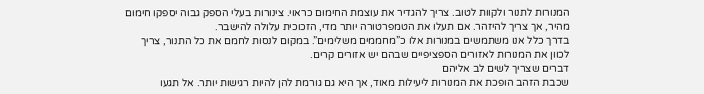המנורות לתנור ולקוות לטוב. צריך להגדיר את עוצמת החימום כראוי. צינורות בעלי הספק גבוה יספקו חימום מהיר, אך צריך להיזהר. אם תעלו את הטמפרטורה יותר מדי, הזכוכית עלולה להישבר.
בדרך כלל אנו משתמשים במנורות אלו כ”מחממים משלימים”. במקום לנסות לחמם את כל התנור, צריך לכוון את המנורות לאזורים הספציפיים שבהם יש אזורים קרים.
דברים שצריך לשים לב אליהם
שכבת הזהב הופכת את המנורות ליעילות מאוד, אך היא גם גורמת להן להיות רגישות יותר. אל תגעו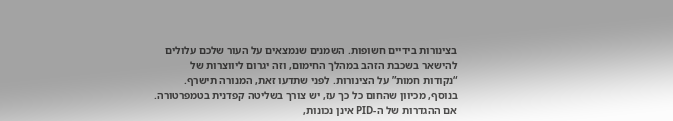בצינורות בידיים חשופות. השמנים שנמצאים על העור שלכם עלולים להישאר בשכבת הזהב במהלך החימום, וזה יגרום ליווצרות של “נקודות חמות” על הצינורות. לפני שתדעו זאת, המנורה תישרף.
בנוסף, מכיוון שהחום כל כך עז, יש צורך בשליטה קפדנית בטמפרטורה. אם ההגדרות של ה-PID אינן נכונות,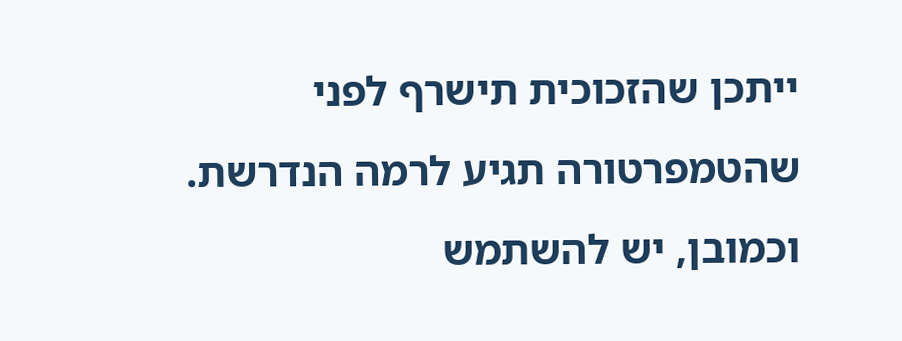ייתכן שהזכוכית תישרף לפני שהטמפרטורה תגיע לרמה הנדרשת. וכמובן, יש להשתמש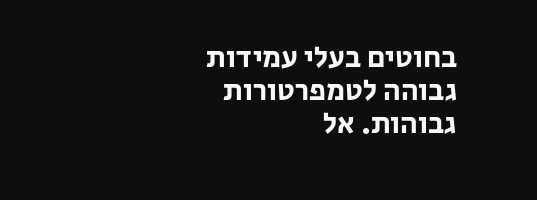בחוטים בעלי עמידות גבוהה לטמפרטורות גבוהות. אל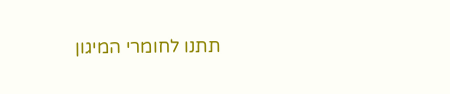תתנו לחומרי המיגון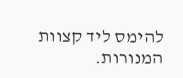להימס ליד קצוות המנורות.